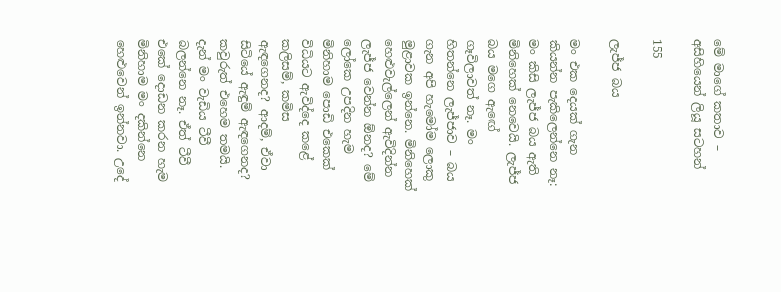මේ මාගේ කතාව – අසිහියෙන් ලියූ සටහන්

155

ලැජ්ජ බය

මං එක දෙයක් ගැන කියන්න පැකිලෙන්නෙ නෑ: මං කිසි ලැජ්ජ බය ඇති මිනිහෙක් නෙවෙයි. ලැජ්ජ බය මගෙ ඇඟේ ගෑවිලාවත් නෑ. මං හිතන්නෙ ලැජ්ජාව – බය ගැන අපි හැමෝම ලොකු මුළාවක ඉන්නෙ. මිනිහෙක් හෙළුවැල්ලෙන් ඇවිදින්න ලැජ්ජ වෙන්න ඕනද? මේ ලෝකෙ උපදින හැම මිනිහාම පොඩි එකෙක් විධියට ඇවිද්දෙ කළේ කලිසම්, කමිස
ඇඳගෙනද? ආදම්, ඒවා සිටියේ ඇඳුම් ඇඳගෙනද? කවුරුත් එහෙම තමයි. දැන් මං වැඩිය ටීවී බලන්නෙ නෑ. ඒත් ටීවී එකේ දොඩන කරන හැම මිනිහාම මං දකින්නෙ හෙළුවෙන් ඉන්නවා. උදේ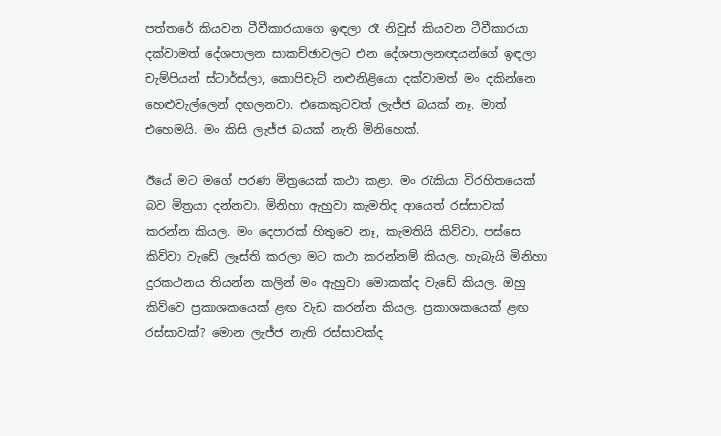පත්තරේ කියවන ටීවීකාරයාගෙ ඉඳලා රෑ නිවුස් කියවන ටීවීකාරයා දක්වාමත් දේශපාලන සාකච්ඡාවලට එන දේශපාලනඥයන්ගේ ඉඳලා චැම්පියන් ස්ටාර්ස්ලා, කොපිචැට් නළුනිළියො දක්වාමත් මං දකින්නෙ හෙළුවැල්ලෙන් දඟලනවා. එකෙකුටවත් ලැජ්ජ බයක් නෑ. මාත් එහෙමයි. මං කිසි ලැජ්ජ බයක් නැති මිනිහෙක්.

ඊයේ මට මගේ පරණ මිත්‍රයෙක් කථා කළා. මං රැකියා විරහිතයෙක් බව මිත්‍රයා දන්නවා. මිනිහා ඇහුවා කැමතිද ආයෙත් රස්සාවක් කරන්න කියල. මං දෙපාරක් හිතුවෙ නෑ, කැමතියි කිව්වා. පස්සෙ කිව්වා වැඩේ ලෑස්ති කරලා මට කථා කරන්නම් කියල. හැබැයි මිනිහා දුරකථනය තියන්න කලින් මං ඇහුවා මොකක්ද වැඩේ කියල. ඔහු කිව්වෙ ප්‍රකාශකයෙක් ළඟ වැඩ කරන්න කියල. ප්‍රකාශකයෙක් ළඟ රස්සාවක්? මොන ලැජ්ජ නැති රස්සාවක්ද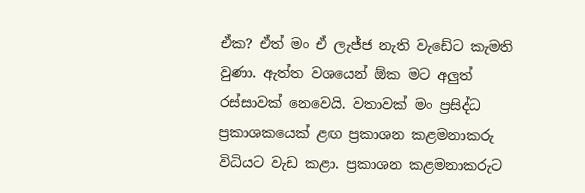ඒක? ඒත් මං ඒ ලැජ්ජ නැති වැඩේට කැමති වුණා. ඇත්ත වශයෙන් ඕක මට අලුත් රස්සාවක් නෙවෙයි. වතාවක් මං ප්‍රසිද්ධ ප්‍රකාශකයෙක් ළඟ ප්‍රකාශන කළමනාකරු විධියට වැඩ කළා. ප්‍රකාශන කළමනාකරුට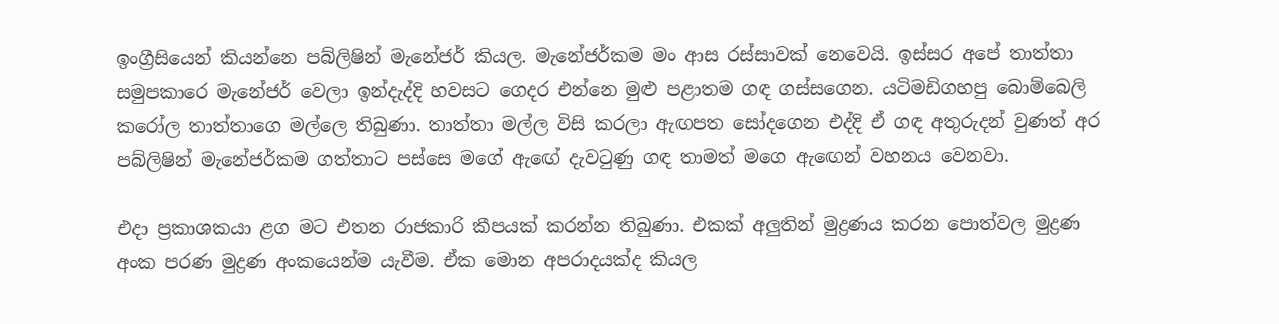ඉංග්‍රීසියෙන් කියන්නෙ පබ්ලිෂින් මැනේජර් කියල. මැනේජර්කම මං ආස රස්සාවක් නෙවෙයි. ඉස්සර අපේ තාත්තා සමුපකාරෙ මැනේජර් වෙලා ඉන්දැද්දි හවසට ගෙදර එන්නෙ මුළු පළාතම ගඳ ගස්සගෙන. යටිමඩිගහපු බොම්බෙලි කරෝල තාත්තාගෙ මල්ලෙ තිබුණා. තාත්තා මල්ල විසි කරලා ඇඟපත සෝදගෙන එද්දි ඒ ගඳ අතුරුදන් වුණත් අර පබ්ලිෂින් මැනේජර්කම ගත්තාට පස්සෙ මගේ ඇඟේ දැවටුණු ගඳ තාමත් මගෙ ඇඟෙන් වහනය වෙනවා.

එදා ප්‍රකාශකයා ළග මට එතන රාජකාරි කීපයක් කරන්න තිබුණා. එකක් අලුතින් මුද්‍රණය කරන පොත්වල මුද්‍රණ අංක පරණ මුද්‍රණ අංකයෙන්ම යැවීම. ඒක මොන අපරාදයක්ද කියල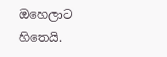ඔහෙලාට හිතෙයි.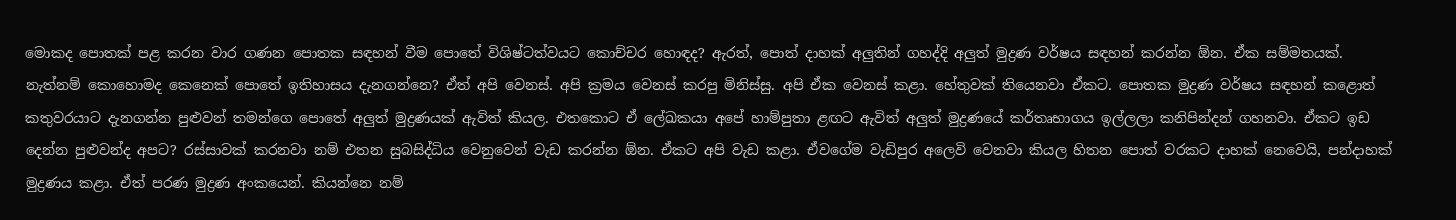මොකද පොතක් පළ කරන වාර ගණන පොතක සඳහන් වීම පොතේ විශිෂ්ටත්වයට කොච්චර හොඳද? ඇරත්, පොත් දාහක් අලුතින් ගහද්දි අලුත් මුද්‍රණ වර්ෂය සඳහන් කරන්න ඕන. ඒක සම්මතයක්. නැත්නම් කොහොමද කෙනෙක් පොතේ ඉතිහාසය දැනගන්නෙ? ඒත් අපි වෙනස්. අපි ක්‍රමය වෙනස් කරපු මිනිස්සු. අපි ඒක වෙනස් කළා. හේතුවක් තියෙනවා ඒකට. පොතක මුද්‍රණ වර්ෂය සඳහන් කළොත් කතුවරයාට දැනගන්න පුළුවන් තමන්ගෙ පොතේ අලුත් මුද්‍රණයක් ඇවිත් කියල. එතකොට ඒ ලේඛකයා අපේ හාම්පුතා ළඟට ඇවිත් අලුත් මුද්‍රණයේ කර්තෘභාගය ඉල්ලලා කනිපින්දන් ගහනවා. ඒකට ඉඩ දෙන්න පුළුවන්ද අපට? රස්සාවක් කරනවා නම් එතන සුබසිද්ධිය වෙනුවෙන් වැඩ කරන්න ඕන. ඒකට අපි වැඩ කළා. ඒවගේම වැඩිපුර අලෙවි වෙනවා කියල හිතන පොත් වරකට දාහක් නෙවෙයි, පන්දාහක් මුද්‍රණය කළා. ඒත් පරණ මුද්‍රණ අංකයෙන්. කියන්නෙ නම්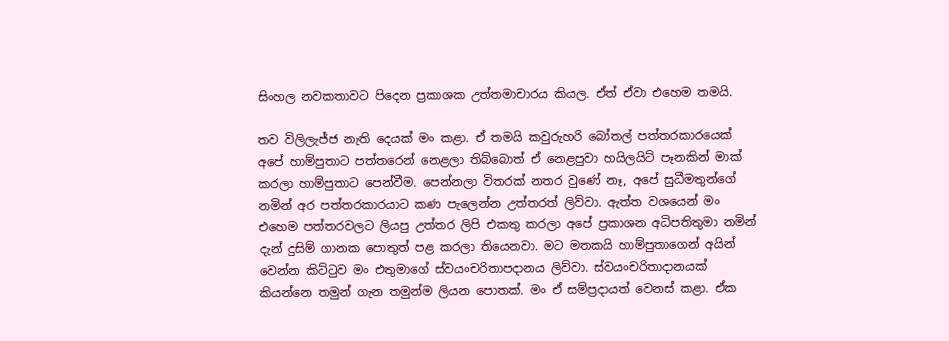සිංහල නවකතාවට පිදෙන ප්‍රකාශක උත්තමාචාරය කියල. ඒත් ඒවා එහෙම තමයි.

තව විලිලැජ්ජ නැති දෙයක් මං කළා. ඒ තමයි කවුරුහරි බෝතල් පත්තරකාරයෙක් අපේ හාම්පුතාට පත්තරෙන් නෙළලා තිබ්බොත් ඒ නෙළපුවා හයිලයිට් පෑනකින් මාක් කරලා හාම්පුතාට පෙන්වීම. පෙන්නලා විතරක් නතර වුණේ නෑ, අපේ සුධීමතුන්ගේ නමින් අර පත්තරකාරයාට කණ පැලෙන්න උත්තරත් ලිව්වා. ඇත්ත වශයෙන් මං එහෙම පත්තරවලට ලියපු උත්තර ලිපි එකතු කරලා අපේ ප්‍රකාශන අධිපතිතුමා නමින් දැන් දුසිම් ගානක පොතුත් පළ කරලා තියෙනවා. මට මතකයි හාම්පුතාගෙන් අයින් වෙන්න කිට්ටුව මං එතුමාගේ ස්වයංචරිතාපදානය ලිව්වා. ස්වයංචරිතාදානයක් කියන්නෙ තමුන් ගැන තමුන්ම ලියන පොතක්. මං ඒ සම්ප්‍රදායත් වෙනස් කළා. ඒක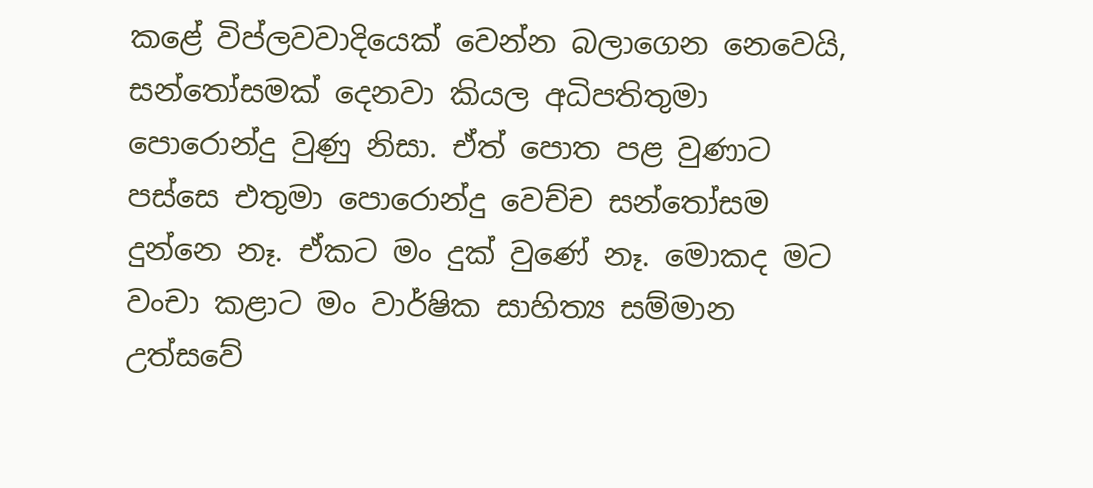කළේ විප්ලවවාදියෙක් වෙන්න බලාගෙන නෙවෙයි, සන්තෝසමක් දෙනවා කියල අධිපතිතුමා පොරොන්දු වුණු නිසා. ඒත් පොත පළ වුණාට පස්සෙ එතුමා පොරොන්දු වෙච්ච සන්තෝසම දුන්නෙ නෑ. ඒකට මං දුක් වුණේ නෑ. මොකද මට වංචා කළාට මං වාර්ෂික සාහිත්‍ය සම්මාන උත්සවේ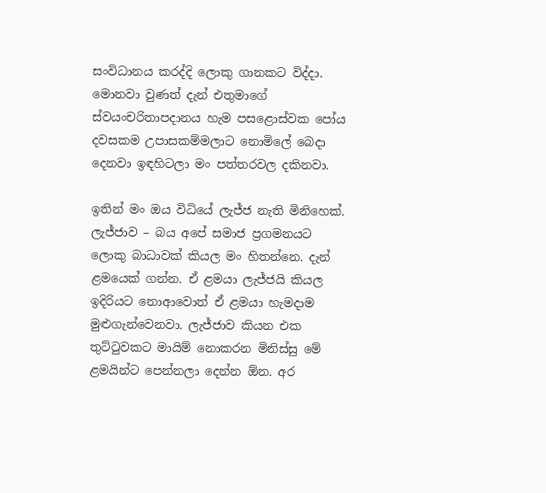සංවිධානය කරද්දි ලොකු ගානකට විද්දා. මොනවා වුණත් දැන් එතුමාගේ ස්වයංචරිතාපදානය හැම පසළොස්වක පෝය දවසකම උපාසකම්මලාට නොමිලේ බෙදා දෙනවා ඉඳහිටලා මං පත්තරවල දකිනවා.

ඉතින් මං ඔය විධියේ ලැජ්ජ නැති මිනිහෙක්. ලැජ්ජාව – බය අපේ සමාජ ප්‍රගමනයට ලොකු බාධාවක් කියල මං හිතන්නෙ. දැන් ළමයෙක් ගන්න. ඒ ළමයා ලැජ්ජයි කියල ඉදිරියට නොආවොත් ඒ ළමයා හැමදාම මුළුගැන්වෙනවා. ලැජ්ජාව කියන එක තුට්ටුවකට මායිම් නොකරන මිනිස්සු මේ ළමයින්ට පෙන්නලා දෙන්න ඕන. අර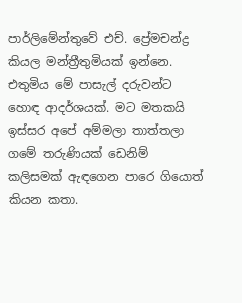පාර්ලිමේන්තුවේ එච්. ප්‍රේමචන්ද්‍ර කියල මන්ත්‍රීතුමියක් ඉන්නෙ. එතුමිය මේ පාසැල් දරුවන්ට හොඳ ආදර්ශයක්. මට මතකයි ඉස්සර අපේ අම්මලා තාත්තලා ගමේ තරුණියක් ඩෙනිම් කලිසමක් ඇඳගෙන පාරෙ ගියොත් කියන කතා.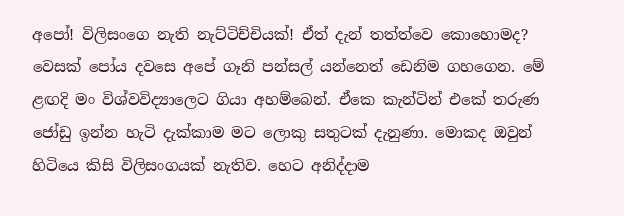අපෝ! විලිසංගෙ නැති නැට්ටිච්චියක්! ඒත් දැන් තත්ත්වෙ කොහොමද? වෙසක් පෝය දවසෙ අපේ ගෑනි පන්සල් යන්නෙත් ඩෙනිම ගහගෙන. මේ ළඟදි මං විශ්වවිද්‍යාලෙට ගියා අහම්බෙන්. ඒකෙ කැන්ටින් එකේ තරුණ ජෝඩු ඉන්න හැටි දැක්කාම මට ලොකු සතුටක් දැනුණා. මොකද ඔවුන් හිටියෙ කිසි විලිසංගයක් නැතිව. හෙට අනිද්දාම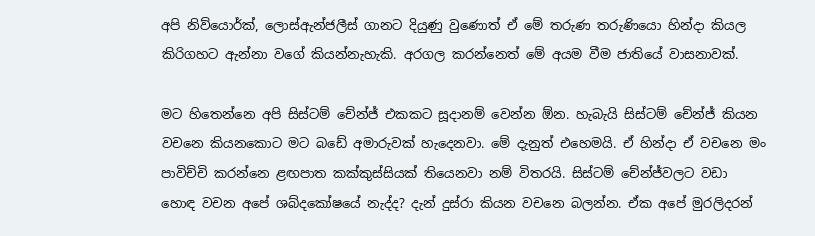අපි නිව්යොර්ක්, ලොස්ඇන්ජලීස් ගානට දියුණු වුණොත් ඒ මේ තරුණ තරුණියො හින්දා කියල කිරිගහට ඇන්නා වගේ කියන්නැහැකි. අරගල කරන්නෙත් මේ අයම වීම ජාතියේ වාසනාවක්.

මට හිතෙන්නෙ අපි සිස්ටම් චේන්ජ් එකකට සූදානම් වෙන්න ඕන. හැබැයි සිස්ටම් චේන්ජ් කියන වචනෙ කියනකොට මට බඩේ අමාරුවක් හැදෙනවා. මේ දැනුත් එහෙමයි. ඒ හින්දා ඒ වචනෙ මං පාවිච්චි කරන්නෙ ළඟපාත කක්කුස්සියක් තියෙනවා නම් විතරයි. සිස්ටම් චේන්ජ්වලට වඩා හොඳ වචන අපේ ශබ්දකෝෂයේ නැද්ද? දැන් දුස්රා කියන වචනෙ බලන්න. ඒක අපේ මුරලිදරන්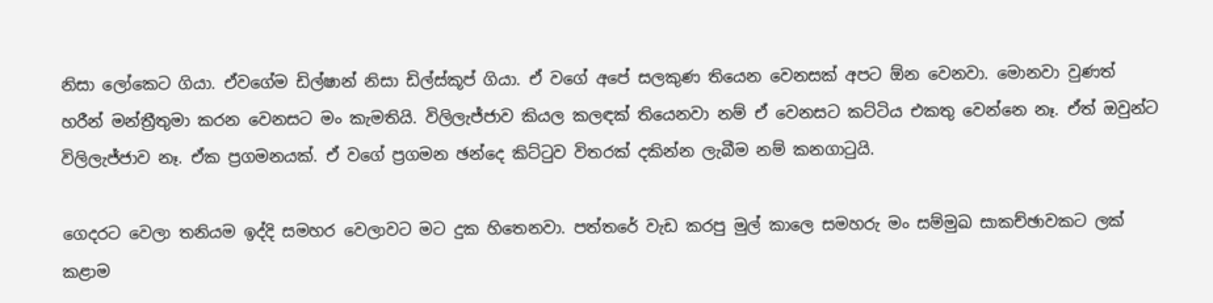නිසා ලෝකෙට ගියා. ඒවගේම ඩිල්ෂාන් නිසා ඩිල්ස්කූප් ගියා. ඒ වගේ අපේ සලකුණ තියෙන වෙනසක් අපට ඕන වෙනවා. මොනවා වුණත් හරීන් මන්ත්‍රීතුමා කරන වෙනසට මං කැමතියි. විලිලැජ්ජාව කියල කලඳක් තියෙනවා නම් ඒ වෙනසට කට්ටිය එකතු වෙන්නෙ නෑ. ඒත් ඔවුන්ට විලිලැජ්ජාව නෑ. ඒක ප්‍රගමනයක්. ඒ වගේ ප්‍රගමන ඡන්දෙ කිට්ටුව විතරක් දකින්න ලැබීම නම් කනගාටුයි.

ගෙදරට වෙලා තනියම ඉද්දි සමහර වෙලාවට මට දුක හිතෙනවා. පත්තරේ වැඩ කරපු මුල් කාලෙ සමහරු මං සම්මුඛ සාකච්ඡාවකට ලක් කළාම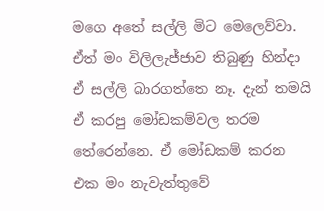මගෙ අතේ සල්ලි මිට මෙලෙව්වා. ඒත් මං විලිලැජ්ජාව තිබුණු හින්දා ඒ සල්ලි බාරගත්තෙ නෑ. දැන් තමයි ඒ කරපු මෝඩකම්වල තරම තේරෙන්නෙ. ඒ මෝඩකම් කරන එක මං නැවැත්තුවේ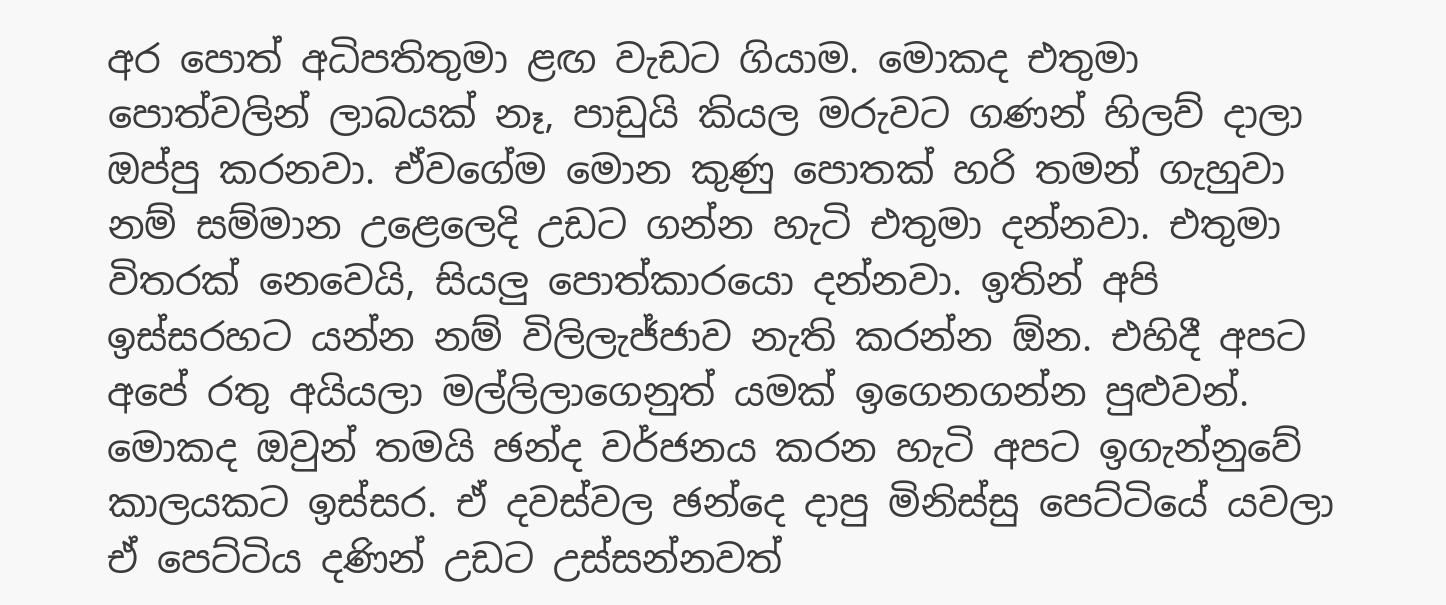අර පොත් අධිපතිතුමා ළඟ වැඩට ගියාම. මොකද එතුමා පොත්වලින් ලාබයක් නෑ, පාඩුයි කියල මරුවට ගණන් හිලව් දාලා ඔප්පු කරනවා. ඒවගේම මොන කුණු පොතක් හරි තමන් ගැහුවා නම් සම්මාන උළෙලෙදි උඩට ගන්න හැටි එතුමා දන්නවා. එතුමා විතරක් නෙවෙයි, සියලු පොත්කාරයො දන්නවා. ඉතින් අපි ඉස්සරහට යන්න නම් විලිලැජ්ජාව නැති කරන්න ඕන. එහිදී අපට අපේ රතු අයියලා මල්ලිලාගෙනුත් යමක් ඉගෙනගන්න පුළුවන්. මොකද ඔවුන් තමයි ඡන්ද වර්ජනය කරන හැටි අපට ඉගැන්නුවේ කාලයකට ඉස්සර. ඒ දවස්වල ඡන්දෙ දාපු මිනිස්සු පෙට්ටියේ යවලා ඒ පෙට්ටිය දණින් උඩට උස්සන්නවත්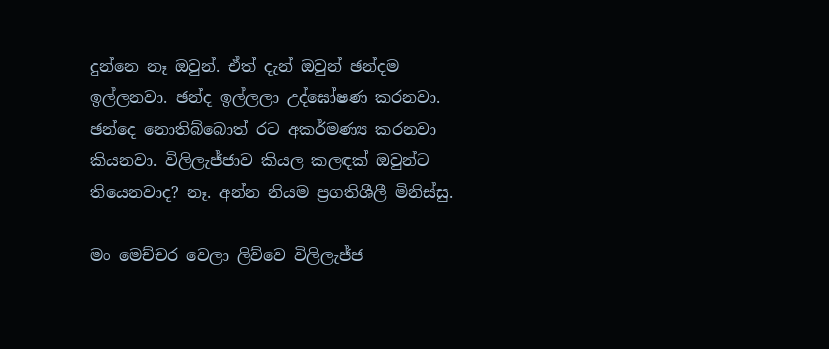දුන්නෙ නෑ ඔවුන්. ඒත් දැන් ඔවුන් ඡන්දම ඉල්ලනවා. ඡන්ද ඉල්ලලා උද්ඝෝෂණ කරනවා. ඡන්දෙ නොතිබ්බොත් රට අකර්මණ්‍ය කරනවා කියනවා. විලිලැජ්ජාව කියල කලඳක් ඔවුන්ට තියෙනවාද? නෑ. අන්න නියම ප්‍රගතිශීලී මිනිස්සු.

මං මෙච්චර වෙලා ලිව්වෙ විලිලැජ්ජ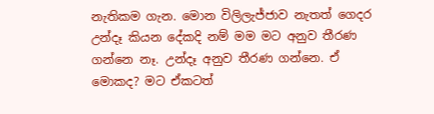නැතිකම ගැන. මොන විලිලැජ්ජාව නැතත් ගෙදර උන්දෑ කියන දේකදි නම් මම මට අනුව තීරණ ගන්නෙ නෑ. උන්දෑ අනුව තීරණ ගන්නෙ. ඒ මොකද? මට ඒකටත්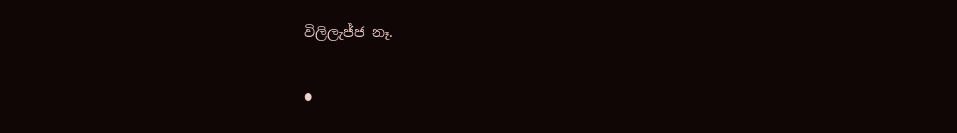විලිලැජ්ජ නෑ.

●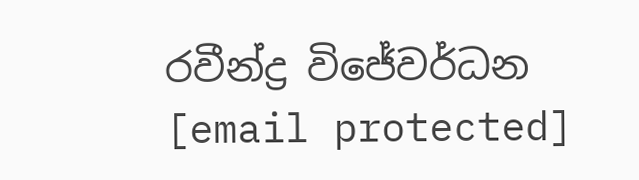රවීන්ද්‍ර විජේවර්ධන
[email protected]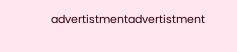advertistmentadvertistment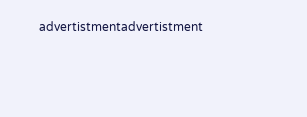advertistmentadvertistment